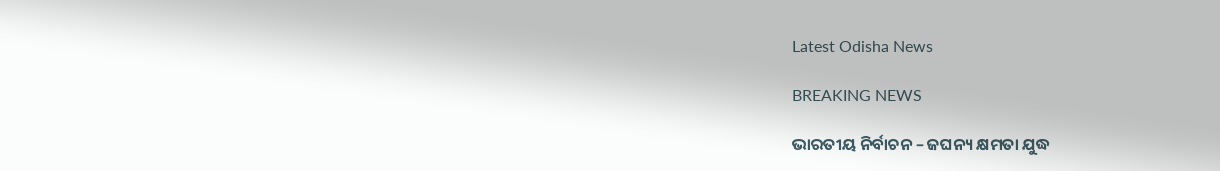Latest Odisha News

BREAKING NEWS

ଭାରତୀୟ ନିର୍ବାଚନ – ଜଘନ୍ୟ କ୍ଷମତା ଯୁଦ୍ଧ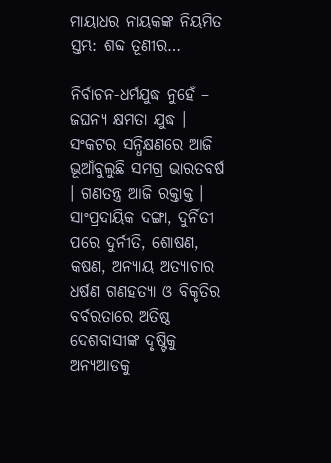ମାୟାଧର ନାୟକଙ୍କ ନିୟମିତ ସ୍ତମ୍ଭ: ଶବ୍ଦ ତୂଣୀର…

ନିର୍ବାଚନ-ଧର୍ମଯୁଦ୍ଧ ନୁହେଁ – ଜଘନ୍ୟ କ୍ଷମତା ଯୁଦ୍ଧ । ସଂକଟର ସନ୍ଧିକ୍ଷଣରେ ଆଜି ଭୂଆଁବୁଲୁଛି ସମଗ୍ର ଭାରତବର୍ଷ । ଗଣତନ୍ତ୍ର ଆଜି ରକ୍ତାକ୍ତ । ସାଂପ୍ରଦାୟିକ ଦଙ୍ଗା, ଦୁର୍ନିତୀ ପରେ ଦୁର୍ନୀତି, ଶୋଷଣ, କଷଣ, ଅନ୍ୟାୟ ଅତ୍ୟାଚାର ଧର୍ଷଣ ଗଣହତ୍ୟା ଓ ବିକୃତିର ବର୍ବରତାରେ ଅତିଷ୍ଠ ଦେଶବାସୀଙ୍କ ଦୃଷ୍ଟିକୁ ଅନ୍ୟଆଡକୁ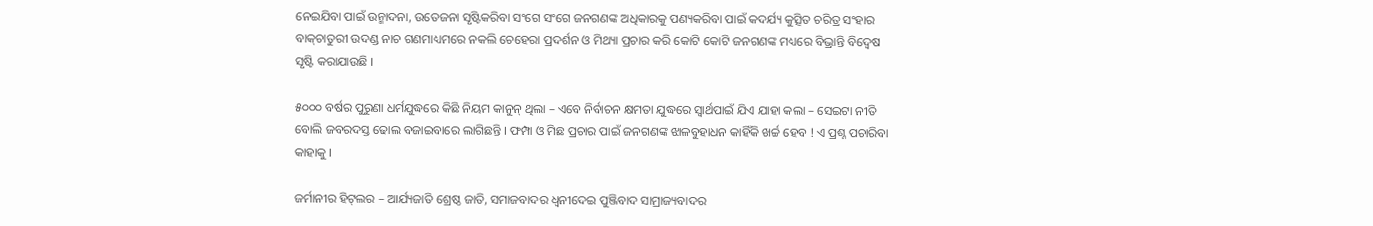ନେଇଯିବା ପାଇଁ ଉନ୍ମାଦନା, ଉତେଜନା ସୃଷ୍ଟିକରିବା ସଂଗେ ସଂଗେ ଜନଗଣଙ୍କ ଅଧିକାରକୁ ପଣ୍ୟକରିବା ପାଇଁ କଦର୍ଯ୍ୟ କୁତ୍ସିତ ଚରିତ୍ର ସଂହାର ବାକ୍‌ଚାତୁରୀ ଉଦଣ୍ଡ ନାଚ ଗଣମାଧ୍ୟମରେ ନକଲି ଚେହେରା ପ୍ରଦର୍ଶନ ଓ ମିଥ୍ୟା ପ୍ରଚାର କରି କୋଟି କୋଟି ଜନଗଣଙ୍କ ମଧ୍ୟରେ ବିଭ୍ରାନ୍ତି ବିଦ୍ୱେଷ ସୃଷ୍ଟି କରାଯାଉଛି ।

୫୦୦୦ ବର୍ଷର ପୁରୁଣା ଧର୍ମଯୁଦ୍ଧରେ କିଛି ନିୟମ କାନୁନ୍ ଥିଲା – ଏବେ ନିର୍ବାଚନ କ୍ଷମତା ଯୁଦ୍ଧରେ ସ୍ୱାର୍ଥପାଇଁ ଯିଏ ଯାହା କଲା – ସେଇଟା ନୀତି ବୋଲି ଜବରଦସ୍ତ ଢୋଲ ବଜାଇବାରେ ଲାଗିଛନ୍ତି । ଫମ୍ପା ଓ ମିଛ ପ୍ରଚାର ପାଇଁ ଜନଗଣଙ୍କ ଝାଳବୁହାଧନ କାହିଁକି ଖର୍ଚ୍ଚ ହେବ ! ଏ ପ୍ରଶ୍ନ ପଚାରିବା କାହାକୁ ।

ଜର୍ମାନୀର ହିଟ୍‌ଲର – ଆର୍ଯ୍ୟଜାତି ଶ୍ରେଷ୍ଠ ଜାତି, ସମାଜବାଦର ଧ୍ୱନୀଦେଇ ପୁଞ୍ଜିବାଦ ସାମ୍ରାଜ୍ୟବାଦର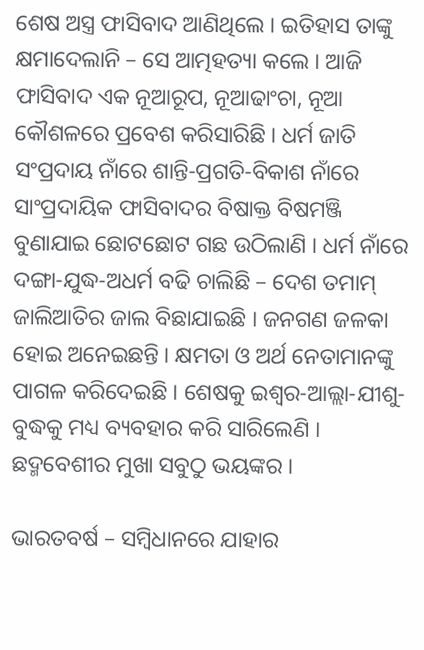ଶେଷ ଅସ୍ତ୍ର ଫାସିବାଦ ଆଣିଥିଲେ । ଇତିହାସ ତାଙ୍କୁ କ୍ଷମାଦେଲାନି – ସେ ଆତ୍ମହତ୍ୟା କଲେ । ଆଜି ଫାସିବାଦ ଏକ ନୂଆରୂପ, ନୂଆଢାଂଚା, ନୂଆ କୌଶଳରେ ପ୍ରବେଶ କରିସାରିଛି । ଧର୍ମ ଜାତି ସଂପ୍ରଦାୟ ନାଁରେ ଶାନ୍ତି-ପ୍ରଗତି-ବିକାଶ ନାଁରେ ସାଂପ୍ରଦାୟିକ ଫାସିବାଦର ବିଷାକ୍ତ ବିଷମଞ୍ଜି ବୁଣାଯାଇ ଛୋଟଛୋଟ ଗଛ ଉଠିଲାଣି । ଧର୍ମ ନାଁରେ ଦଙ୍ଗା-ଯୁଦ୍ଧ-ଅଧର୍ମ ବଢି ଚାଲିଛି – ଦେଶ ତମାମ୍ ଜାଲିଆତିର ଜାଲ ବିଛାଯାଇଛି । ଜନଗଣ ଜଳକା ହୋଇ ଅନେଇଛନ୍ତି । କ୍ଷମତା ଓ ଅର୍ଥ ନେତାମାନଙ୍କୁ ପାଗଳ କରିଦେଇଛି । ଶେଷକୁ ଇଶ୍ୱର-ଆଲ୍ଲା-ଯୀଶୁ-ବୁଦ୍ଧକୁ ମଧ୍ୟ ବ୍ୟବହାର କରି ସାରିଲେଣି । ଛଦ୍ମବେଶୀର ମୁଖା ସବୁଠୁ ଭୟଙ୍କର ।

ଭାରତବର୍ଷ – ସମ୍ବିଧାନରେ ଯାହାର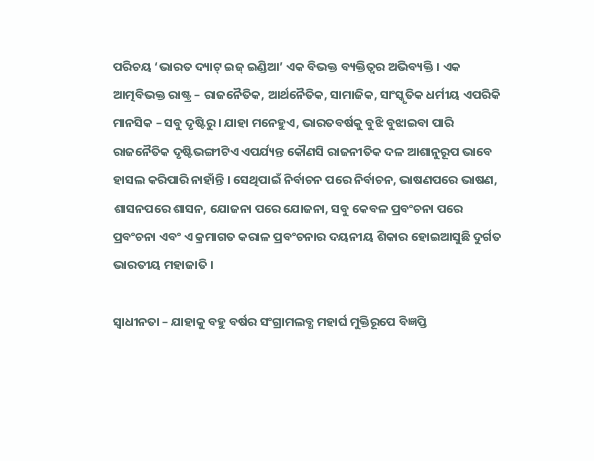ପରିଚୟ ‘ଭାରତ ଦ୍ୟାଟ୍ ଇଜ୍ ଇଣ୍ଡିଆ’ ଏକ ବିଭକ୍ତ ବ୍ୟକ୍ତିତ୍ୱର ଅଭିବ୍ୟକ୍ତି । ଏକ ଆତ୍ମବିଭକ୍ତ ରାଷ୍ଟ୍ର – ରାଜନୈତିକ, ଆର୍ଥନୈତିକ, ସାମାଜିକ, ସାଂସ୍କୃତିକ ଧର୍ମୀୟ ଏପରିକି ମାନସିକ – ସବୁ ଦୃଷ୍ଟିରୁ । ଯାହା ମନେହୁଏ, ଭାରତବର୍ଷକୁ ବୁଝି ବୁଝାଇବା ପାରି ରାଜନୈତିକ ଦୃଷ୍ଟିଭଙ୍ଗୀଟିଏ ଏପର୍ଯ୍ୟନ୍ତ କୌଣସି ରାଜନୀତିକ ଦଳ ଆଶାନୁରୂପ ଭାବେ ହାସଲ କରିପାରି ନାହାଁନ୍ତି । ସେଥିପାଇଁ ନିର୍ବାଚନ ପରେ ନିର୍ବାଚନ, ଭାଷଣପରେ ଭାଷଣ, ଶାସନପରେ ଶାସନ, ଯୋଜନା ପରେ ଯୋଜନା, ସବୁ କେବଳ ପ୍ରବଂଚନା ପରେ ପ୍ରବଂଚନା ଏବଂ ଏ କ୍ରମାଗତ କରାଳ ପ୍ରବଂଚନାର ଦୟନୀୟ ଶିକାର ହୋଇଆସୁଛି ଦୁର୍ଗତ ଭାରତୀୟ ମହାଜାତି ।

ସ୍ୱାଧୀନତା – ଯାହାକୁ ବହୁ ବର୍ଷର ସଂଗ୍ରାମଲବ୍ଧ ମହାର୍ଘ ମୁକ୍ତିରୂପେ ବିଜ୍ଞପ୍ତି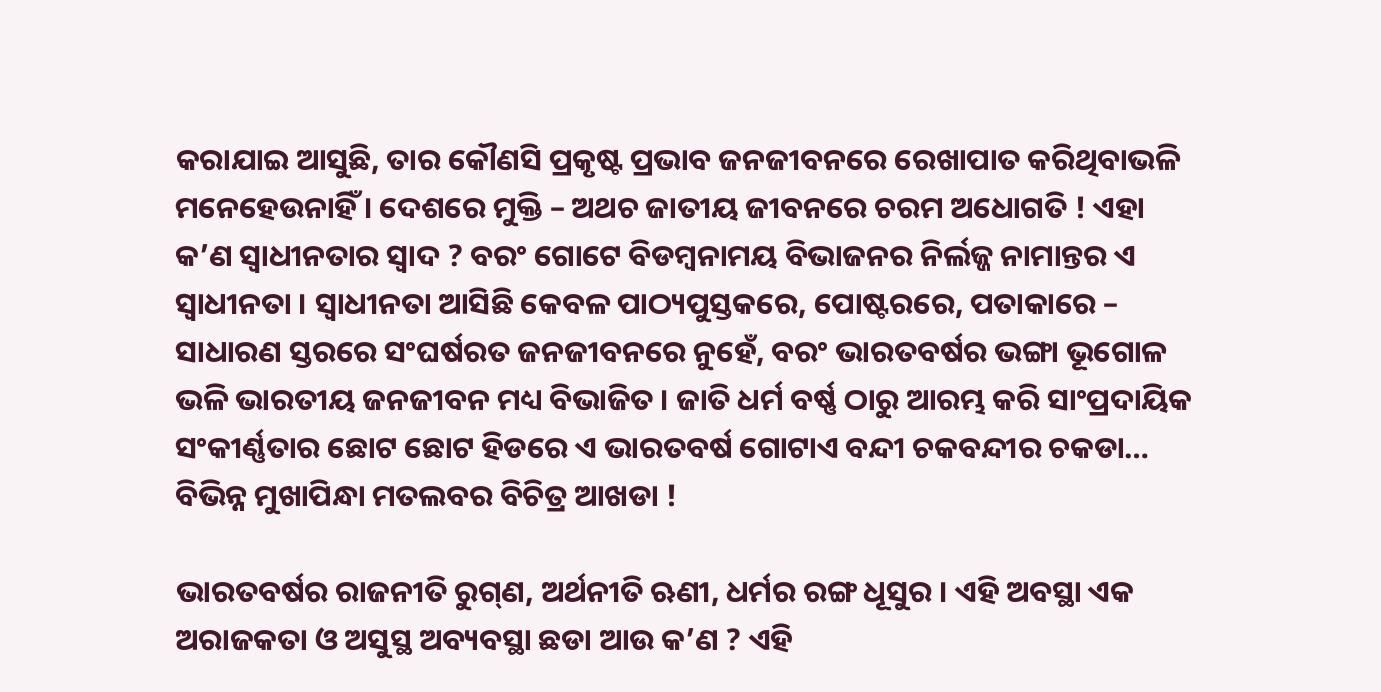କରାଯାଇ ଆସୁଛି, ତାର କୌଣସି ପ୍ରକୃଷ୍ଟ ପ୍ରଭାବ ଜନଜୀବନରେ ରେଖାପାତ କରିଥିବାଭଳି ମନେହେଉନାହିଁ । ଦେଶରେ ମୁକ୍ତି – ଅଥଚ ଜାତୀୟ ଜୀବନରେ ଚରମ ଅଧୋଗତି ! ଏହା କ’ଣ ସ୍ୱାଧୀନତାର ସ୍ୱାଦ ? ବରଂ ଗୋଟେ ବିଡମ୍ବନାମୟ ବିଭାଜନର ନିର୍ଲଜ୍ଜ ନାମାନ୍ତର ଏ ସ୍ୱାଧୀନତା । ସ୍ୱାଧୀନତା ଆସିଛି କେବଳ ପାଠ୍ୟପୁସ୍ତକରେ, ପୋଷ୍ଟରରେ, ପତାକାରେ – ସାଧାରଣ ସ୍ତରରେ ସଂଘର୍ଷରତ ଜନଜୀବନରେ ନୁହେଁ, ବରଂ ଭାରତବର୍ଷର ଭଙ୍ଗା ଭୂଗୋଳ ଭଳି ଭାରତୀୟ ଜନଜୀବନ ମଧ୍ୟ ବିଭାଜିତ । ଜାତି ଧର୍ମ ବର୍ଷ୍ଣ ଠାରୁ ଆରମ୍ଭ କରି ସାଂପ୍ରଦାୟିକ ସଂକୀର୍ଣ୍ଣତାର ଛୋଟ ଛୋଟ ହିଡରେ ଏ ଭାରତବର୍ଷ ଗୋଟାଏ ବନ୍ଦୀ ଚକବନ୍ଦୀର ଚକଡା… ବିଭିନ୍ନ ମୁଖାପିନ୍ଧା ମତଲବର ବିଚିତ୍ର ଆଖଡା !

ଭାରତବର୍ଷର ରାଜନୀତି ରୁଗ୍‌ଣ, ଅର୍ଥନୀତି ଋଣୀ, ଧର୍ମର ରଙ୍ଗ ଧୂସୁର । ଏହି ଅବସ୍ଥା ଏକ ଅରାଜକତା ଓ ଅସୁସ୍ଥ ଅବ୍ୟବସ୍ଥା ଛଡା ଆଉ କ’ଣ ? ଏହି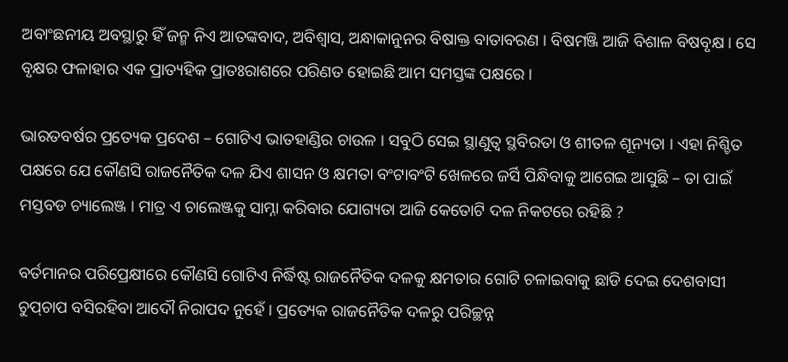ଅବାଂଛନୀୟ ଅବସ୍ଥାରୁ ହିଁ ଜନ୍ମ ନିଏ ଆତଙ୍କବାଦ, ଅବିଶ୍ୱାସ, ଅନ୍ଧାକାନୁନର ବିଷାକ୍ତ ବାତାବରଣ । ବିଷମଞ୍ଜି ଆଜି ବିଶାଳ ବିଷବୃକ୍ଷ । ସେ ବୃକ୍ଷର ଫଳାହାର ଏକ ପ୍ରାତ୍ୟହିକ ପ୍ରାତଃରାଶରେ ପରିଣତ ହୋଇଛି ଆମ ସମସ୍ତଙ୍କ ପକ୍ଷରେ ।

ଭାରତବର୍ଷର ପ୍ରତ୍ୟେକ ପ୍ରଦେଶ – ଗୋଟିଏ ଭାତହାଣ୍ଡିର ଚାଉଳ । ସବୁଠି ସେଇ ସ୍ଥାଣୁତ୍ୱ ସ୍ଥବିରତା ଓ ଶୀତଳ ଶୂନ୍ୟତା । ଏହା ନିଶ୍ଚିତ ପକ୍ଷରେ ଯେ କୌଣସି ରାଜନୈତିକ ଦଳ ଯିଏ ଶାସନ ଓ କ୍ଷମତା ବଂଟାବଂଟି ଖେଳରେ ଜର୍ସି ପିନ୍ଧିବାକୁ ଆଗେଇ ଆସୁଛି – ତା ପାଇଁ ମସ୍ତବଡ ଚ୍ୟାଲେଞ୍ଜ । ମାତ୍ର ଏ ଚାଲେଞ୍ଜକୁ ସାମ୍ନା କରିବାର ଯୋଗ୍ୟତା ଆଜି କେତୋଟି ଦଳ ନିକଟରେ ରହିଛି ?

ବର୍ତମାନର ପରିପ୍ରେକ୍ଷୀରେ କୌଣସି ଗୋଟିଏ ନିର୍ଦ୍ଧିଷ୍ଟ ରାଜନୈତିକ ଦଳକୁ କ୍ଷମତାର ଗୋଟି ଚଳାଇବାକୁ ଛାଡି ଦେଇ ଦେଶବାସୀ ଚୁପ୍‌ଚାପ ବସିରହିବା ଆଦୌ ନିରାପଦ ନୁହେଁ । ପ୍ରତ୍ୟେକ ରାଜନୈତିକ ଦଳରୁ ପରିଚ୍ଛନ୍ନ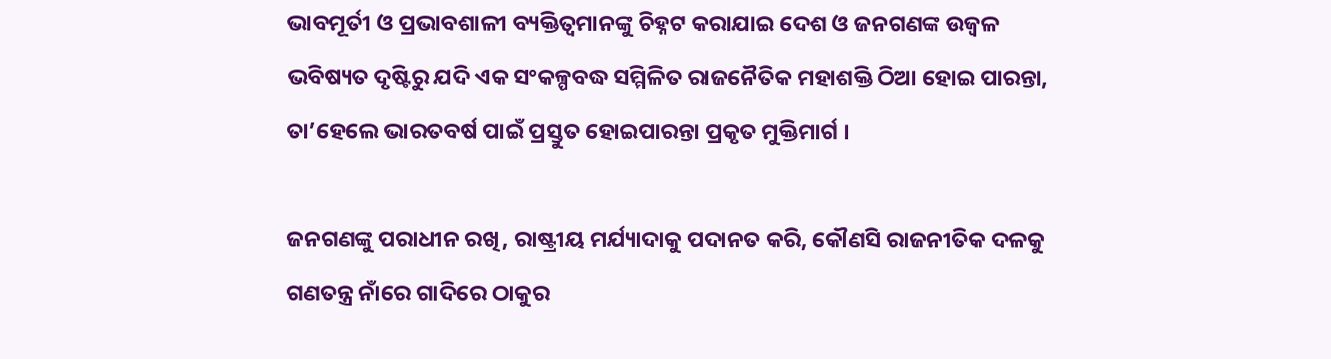ଭାବମୂର୍ତୀ ଓ ପ୍ରଭାବଶାଳୀ ବ୍ୟକ୍ତିତ୍ୱମାନଙ୍କୁ ଚିହ୍ନଟ କରାଯାଇ ଦେଶ ଓ ଜନଗଣଙ୍କ ଉଜ୍ୱଳ ଭବିଷ୍ୟତ ଦୃଷ୍ଟିରୁ ଯଦି ଏକ ସଂକଳ୍ପବଦ୍ଧ ସମ୍ମିଳିତ ରାଜନୈତିକ ମହାଶକ୍ତି ଠିଆ ହୋଇ ପାରନ୍ତା, ତା’ହେଲେ ଭାରତବର୍ଷ ପାଇଁ ପ୍ରସ୍ତୁତ ହୋଇପାରନ୍ତା ପ୍ରକୃତ ମୁକ୍ତିମାର୍ଗ ।

ଜନଗଣଙ୍କୁ ପରାଧୀନ ରଖି, ରାଷ୍ଟ୍ରୀୟ ମର୍ଯ୍ୟାଦାକୁ ପଦାନତ କରି, କୌଣସି ରାଜନୀତିକ ଦଳକୁ ଗଣତନ୍ତ୍ର ନାଁରେ ଗାଦିରେ ଠାକୁର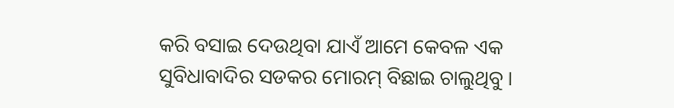କରି ବସାଇ ଦେଉଥିବା ଯାଏଁ ଆମେ କେବଳ ଏକ ସୁବିଧାବାଦିର ସଡକର ମୋରମ୍ ବିଛାଇ ଚାଲୁଥିବୁ ।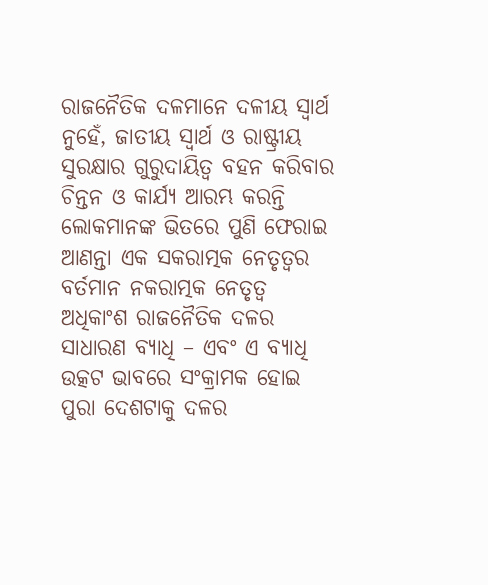ରାଜନୈତିକ ଦଳମାନେ ଦଳୀୟ ସ୍ୱାର୍ଥ ନୁହେଁ, ଜାତୀୟ ସ୍ୱାର୍ଥ ଓ ରାଷ୍ଟ୍ରୀୟ ସୁରକ୍ଷାର ଗୁରୁଦାୟିତ୍ୱ ବହନ କରିବାର ଚିନ୍ତନ ଓ କାର୍ଯ୍ୟ ଆରମ୍ଭ କରନ୍ତି ଲୋକମାନଙ୍କ ଭିତରେ ପୁଣି ଫେରାଇ ଆଣନ୍ତା ଏକ ସକରାତ୍ମକ ନେତୃତ୍ୱର ବର୍ତମାନ ନକରାତ୍ମକ ନେତୃତ୍ୱ ଅଧିକାଂଶ ରାଜନୈତିକ ଦଳର ସାଧାରଣ ବ୍ୟାଧି – ଏବଂ ଏ ବ୍ୟାଧି ଉତ୍କଟ ଭାବରେ ସଂକ୍ରାମକ ହୋଇ ପୁରା ଦେଶଟାକୁ ଦଳର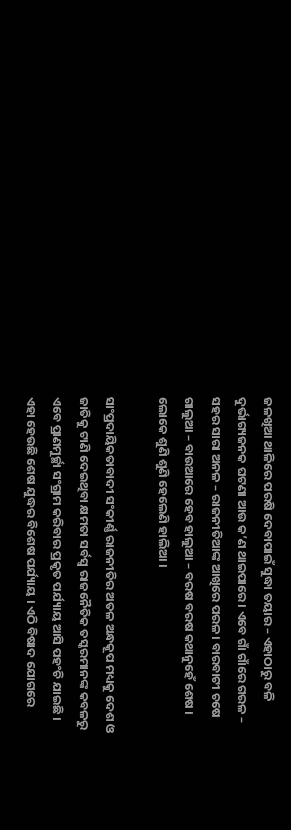ଜଳଖିଆ ଥାଳିରେ ପରଷି ଦେବାପାଇଁ ସୁଦ୍ଧା ତୟାର – ଏହାଠାରୁ ବଳି ଦୁର୍ଭାଗ୍ୟଜନକ ଘଟଣା ଆଉ କ’ଣ ଥାଇପାରେ । ଏବେ ଗାଁ ଗାଁରେ ଗରଳ – ସହର ସାରା ଅନଳ – ରାଜନୀତିଆଙ୍କ ଆଖିରେ ପରଳ । ବାରବାଟୀ ଚଷେ ଗାଲୁଆ – ବାଉଆରେ ହେବ ହାଲୁଆ – ବରଷ ବରଷ କଥାନୁହେଁ ଶେଷ । ଲୋକେ ଶୁଣି ଶୁଣି ହେଲେଣି ହାଲିଆ ।

ସାଂପ୍ରଦାୟିକତାବାଦୀ ସଂକୀର୍ଣ୍ଣ ରାଜନୀତିର ଅତଳ ଅନ୍ଧକୂପ ମଧ୍ୟକୁ ଦେଶ ଓ ଜାତିକୁ ଟାଣି ଦେଇଥିବା କ୍ଷମତା ସର୍ବସ୍ୱ ରାଜନୈତିକ ତସ୍କରମାନଙ୍କ କବଳରୁ ଏବେ ପ୍ରାଣମୁର୍ଚ୍ଛା ସଂଗ୍ରାମ କରିବାର ପ୍ରକୃତ ପର୍ଯ୍ୟାୟ ଆସି ପହଂଚି ଯାଇଛି । ଏହା ହେଉଛି ଶେଷ ଯୁଦ୍ଧର ବିଶେଷ ପର୍ଯ୍ୟାୟ । ଏଠି ବିଷାଦ ଯୋଗରେ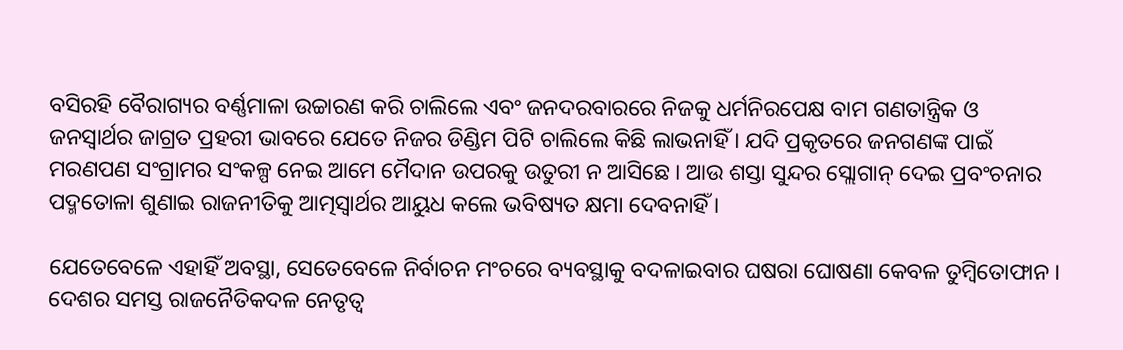ବସିରହି ବୈରାଗ୍ୟର ବର୍ଣ୍ଣମାଳା ଉଚ୍ଚାରଣ କରି ଚାଲିଲେ ଏବଂ ଜନଦରବାରରେ ନିଜକୁ ଧର୍ମନିରପେକ୍ଷ ବାମ ଗଣତାନ୍ତ୍ରିକ ଓ ଜନସ୍ୱାର୍ଥର ଜାଗ୍ରତ ପ୍ରହରୀ ଭାବରେ ଯେତେ ନିଜର ଡିଣ୍ଡିମ ପିଟି ଚାଲିଲେ କିଛି ଲାଭନାହିଁ । ଯଦି ପ୍ରକୃତରେ ଜନଗଣଙ୍କ ପାଇଁ ମରଣପଣ ସଂଗ୍ରାମର ସଂକଳ୍ପ ନେଇ ଆମେ ମୈଦାନ ଉପରକୁ ଉତୁରୀ ନ ଆସିଛେ । ଆଉ ଶସ୍ତା ସୁନ୍ଦର ସ୍ଲୋଗାନ୍ ଦେଇ ପ୍ରବଂଚନାର ପଦ୍ମତୋଳା ଶୁଣାଇ ରାଜନୀତିକୁ ଆତ୍ମସ୍ୱାର୍ଥର ଆୟୁଧ କଲେ ଭବିଷ୍ୟତ କ୍ଷମା ଦେବନାହିଁ ।

ଯେତେବେଳେ ଏହାହିଁ ଅବସ୍ଥା, ସେତେବେଳେ ନିର୍ବାଚନ ମଂଚରେ ବ୍ୟବସ୍ଥାକୁ ବଦଳାଇବାର ଘଷରା ଘୋଷଣା କେବଳ ତୁମ୍ବିତୋଫାନ । ଦେଶର ସମସ୍ତ ରାଜନୈତିକଦଳ ନେତୃତ୍ୱ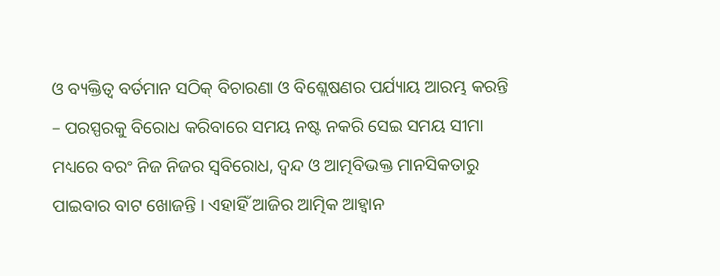ଓ ବ୍ୟକ୍ତିତ୍ୱ ବର୍ତମାନ ସଠିକ୍ ବିଚାରଣା ଓ ବିଶ୍ଲେଷଣର ପର୍ଯ୍ୟାୟ ଆରମ୍ଭ କରନ୍ତି – ପରସ୍ପରକୁ ବିରୋଧ କରିବାରେ ସମୟ ନଷ୍ଟ ନକରି ସେଇ ସମୟ ସୀମା ମଧ୍ୟରେ ବରଂ ନିଜ ନିଜର ସ୍ୱବିରୋଧ, ଦ୍ୱନ୍ଦ ଓ ଆତ୍ମବିଭକ୍ତ ମାନସିକତାରୁ ପାଇବାର ବାଟ ଖୋଜନ୍ତି । ଏହାହିଁ ଆଜିର ଆତ୍ମିକ ଆହ୍ୱାନ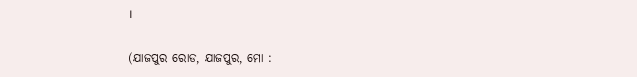।

(ଯାଜପୁର ରୋଡ, ଯାଜପୁର, ମୋ :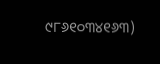୯୮୬୧୦୩୪୧୬୩)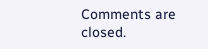Comments are closed.